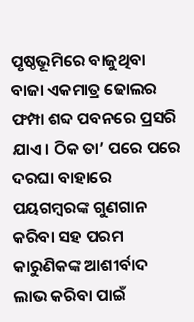ପୃଷ୍ଠଭୂମିରେ ବାଜୁଥିବା ବାଜା ଏକମାତ୍ର ଢୋଲର ଫମ୍ପା ଶବ୍ଦ ପବନରେ ପ୍ରସରି ଯାଏ। ଠିକ ତା’ ପରେ ପରେ ଦରଘା ବାହାରେ ପୟଗମ୍ବରଙ୍କ ଗୁଣଗାନ କରିବା ସହ ପରମ କାରୁଣିକଙ୍କ ଆଶୀର୍ବାଦ ଲାଭ କରିବା ପାଇଁ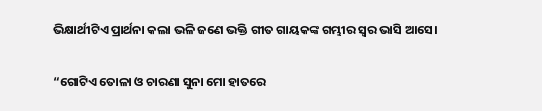ଭିକ୍ଷାର୍ଥୀଟିଏ ପ୍ରାର୍ଥନା କଲା ଭଳି ଜଣେ ଭକ୍ତି ଗୀତ ଗାୟକଙ୍କ ଗମ୍ଭୀର ସ୍ଵର ଭାସି ଆସେ।

“ଗୋଟିଏ ତୋଳା ଓ ଚାରଣା ସୁନା ମୋ ହାତରେ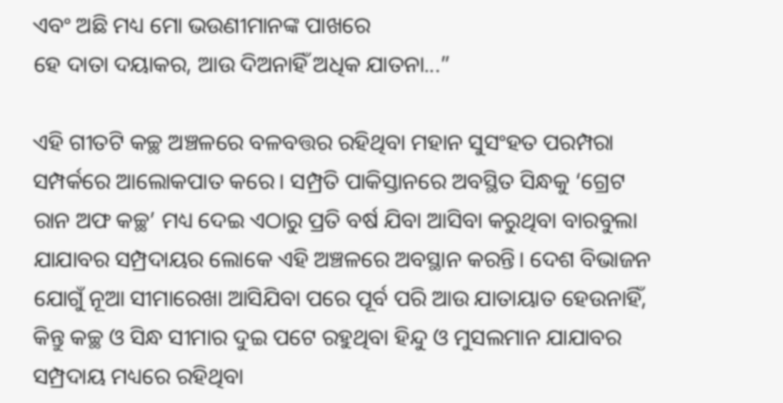ଏବଂ ଅଛି ମଧ୍ୟ ମୋ ଭଉଣୀମାନଙ୍କ ପାଖରେ
ହେ ଦାତା ଦୟାକର, ଆଉ ଦିଅନାହିଁ ଅଧିକ ଯାତନା...”

ଏହି ଗୀତଟି କଚ୍ଛ ଅଞ୍ଚଳରେ ବଳବତ୍ତର ରହିଥିବା ମହାନ ସୁସଂହତ ପରମ୍ପରା ସମ୍ପର୍କରେ ଆଲୋକପାତ କରେ। ସମ୍ପ୍ରତି ପାକିସ୍ତାନରେ ଅବସ୍ଥିତ ସିନ୍ଧକୁ ‘ଗ୍ରେଟ ରାନ ଅଫ କଚ୍ଛ’ ମଧ୍ୟ ଦେଇ ଏଠାରୁ ପ୍ରତି ବର୍ଷ ଯିବା ଆସିବା କରୁଥିବା ବାରବୁଲା  ଯାଯାବର ସମ୍ପ୍ରଦାୟର ଲୋକେ ଏହି ଅଞ୍ଚଳରେ ଅବସ୍ଥାନ କରନ୍ତି। ଦେଶ ବିଭାଜନ ଯୋଗୁଁ ନୂଆ ସୀମାରେଖା ଆସିଯିବା ପରେ ପୂର୍ବ ପରି ଆଉ ଯାତାୟାତ ହେଉନାହିଁ, କିନ୍ତୁ କଚ୍ଛ ଓ ସିନ୍ଧ ସୀମାର ଦୁଇ ପଟେ ରହୁଥିବା ହିନ୍ଦୁ ଓ ମୁସଲମାନ ଯାଯାବର ସମ୍ପ୍ରଦାୟ ମଧ୍ୟରେ ରହିଥିବା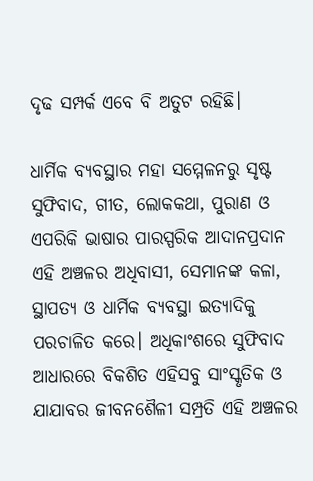ଦୃଢ ସମ୍ପର୍କ ଏବେ ବି ଅତୁଟ ରହିଛି।

ଧାର୍ମିକ ବ୍ୟବସ୍ଥାର ମହା ସମ୍ମେଳନରୁ ସୃଷ୍ଟ ସୁଫିବାଦ, ଗୀତ, ଲୋକକଥା, ପୁରାଣ ଓ ଏପରିକି ଭାଷାର ପାରସ୍ପରିକ ଆଦାନପ୍ରଦାନ ଏହି ଅଞ୍ଚଳର ଅଧିବାସୀ, ସେମାନଙ୍କ କଳା, ସ୍ଥାପତ୍ୟ ଓ ଧାର୍ମିକ ବ୍ୟବସ୍ଥା ଇତ୍ୟାଦିକୁ ପରଚାଳିତ କରେ। ଅଧିକାଂଶରେ ସୁଫିବାଦ ଆଧାରରେ ବିକଶିତ ଏହିସବୁ ସାଂସ୍କୃତିକ ଓ ଯାଯାବର ଜୀବନଶୈଳୀ ସମ୍ପ୍ରତି ଏହି ଅଞ୍ଚଳର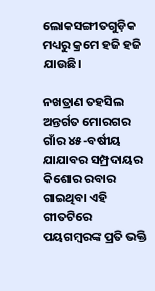ଲୋକସଙ୍ଗୀତଗୁଡ଼ିକ ମଧ୍ୟରୁ କ୍ରମେ ହଜି ହଜି ଯାଉଛି।

ନଖତ୍ରାଣ ତହସିଲ ଅନ୍ତର୍ଗତ ମୋରଗର ଗାଁର ୪୫-ବର୍ଷୀୟ ଯାଯାବର ସମ୍ପ୍ରଦାୟର କିଶୋର ରବାର ଗାଇଥିବା ଏହି ଗୀତଟିରେ ପୟଗମ୍ବରଙ୍କ ପ୍ରତି ଭକ୍ତି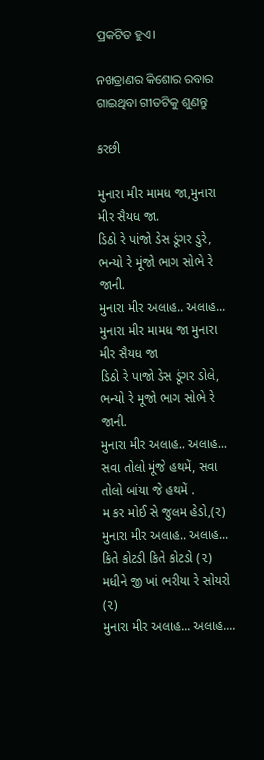ପ୍ରକଟିତ ହୁଏ।

ନଖତ୍ରାଣର କିଶୋର ରବାର ଗାଇଥିବା ଗୀତଟିକୁ ଶୁଣନ୍ତୁ

કરછી

મુનારા મીર મામધ જા,મુનારા મીર સૈયધ જા.
ડિઠો રે પાંજો ડેસ ડૂંગર ડુરે,
ભન્યો રે મૂંજો ભાગ સોભે રે જાની.
મુનારા મીર અલાહ.. અલાહ...
મુનારા મીર મામધ જા મુનારા મીર સૈયધ જા
ડિઠો રે પાજો ડેસ ડૂંગર ડોલે,
ભન્યો રે મૂજો ભાગ સોભે રે જાની.
મુનારા મીર અલાહ.. અલાહ...
સવા તોલો મૂંજે હથમેં, સવા તોલો બાંયા જે હથમેં .
મ કર મોઈ સે જુલમ હેડો,(૨)
મુનારા મીર અલાહ.. અલાહ...
કિતે કોટડી કિતે કોટડો (૨)
મધીને જી ખાં ભરીયા રે સોયરો (૨)
મુનારા મીર અલાહ... અલાહ....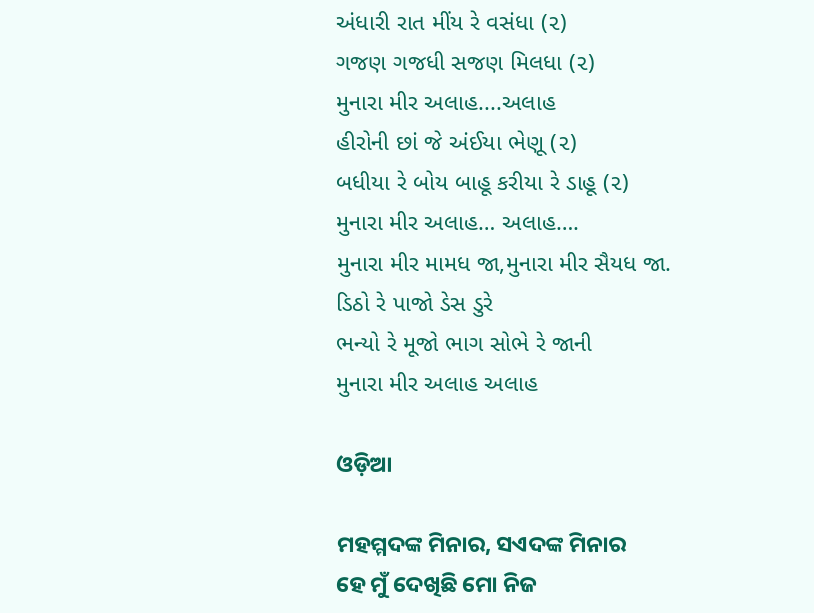અંધારી રાત મીંય રે વસંધા (૨)
ગજણ ગજધી સજણ મિલધા (૨)
મુનારા મીર અલાહ....અલાહ
હીરોની છાં જે અંઈયા ભેણૂ (૨)
બધીયા રે બોય બાહૂ કરીયા રે ડાહૂ (૨)
મુનારા મીર અલાહ… અલાહ….
મુનારા મીર મામધ જા,મુનારા મીર સૈયધ જા.
ડિઠો રે પાજો ડેસ ડુરે
ભન્યો રે મૂજો ભાગ સોભે રે જાની
મુનારા મીર અલાહ અલાહ

ଓଡ଼ିଆ

ମହମ୍ମଦଙ୍କ ମିନାର, ସଏଦଙ୍କ ମିନାର
ହେ ମୁଁ ଦେଖିଛି ମୋ ନିଜ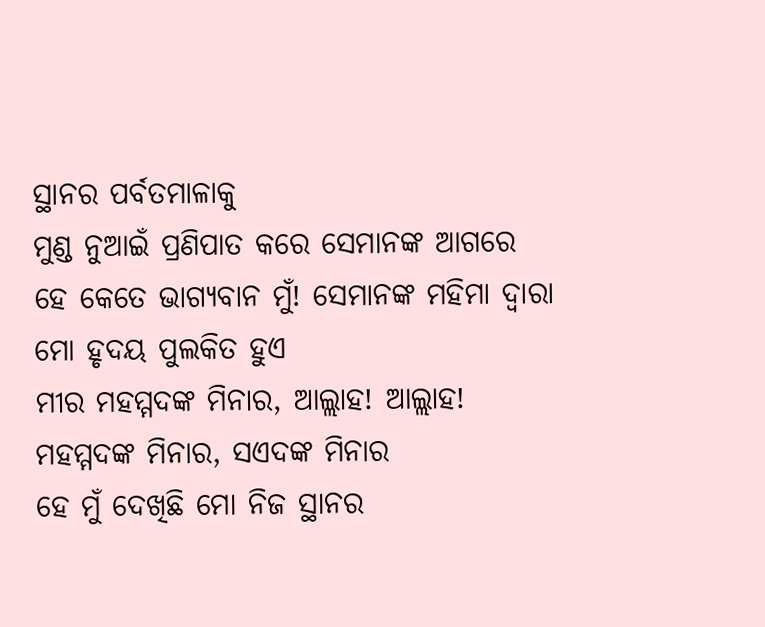ସ୍ଥାନର ପର୍ବତମାଳାକୁ
ମୁଣ୍ଡ ନୁଆଇଁ ପ୍ରଣିପାତ କରେ ସେମାନଙ୍କ ଆଗରେ
ହେ କେତେ ଭାଗ୍ୟବାନ ମୁଁ! ସେମାନଙ୍କ ମହିମା ଦ୍ଵାରା
ମୋ ହୃଦୟ ପୁଲକିତ ହୁଏ
ମୀର ମହମ୍ମଦଙ୍କ ମିନାର, ଆଲ୍ଲାହ! ଆଲ୍ଲାହ!
ମହମ୍ମଦଙ୍କ ମିନାର, ସଏଦଙ୍କ ମିନାର
ହେ ମୁଁ ଦେଖିଛି ମୋ ନିଜ ସ୍ଥାନର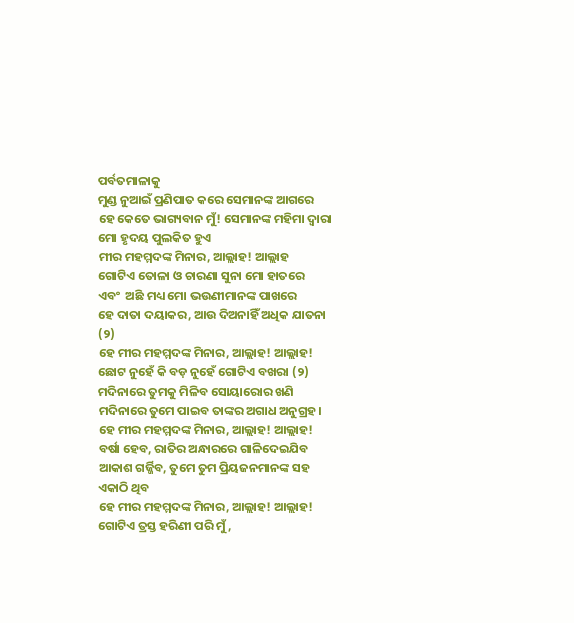ପର୍ବତମାଳାକୁ
ମୁଣ୍ଡ ନୁଆଇଁ ପ୍ରଣିପାତ କରେ ସେମାନଙ୍କ ଆଗରେ
ହେ କେତେ ଭାଗ୍ୟବାନ ମୁଁ! ସେମାନଙ୍କ ମହିମା ଦ୍ଵାରା
ମୋ ହୃଦୟ ପୁଲକିତ ହୁଏ
ମୀର ମହମ୍ମଦଙ୍କ ମିନାର, ଆଲ୍ଲାହ! ଆଲ୍ଲାହ
ଗୋଟିଏ ତୋଳା ଓ ଚାରଣା ସୁନା ମୋ ହାତରେ
ଏବଂ  ଅଛି ମଧ୍ୟ ମୋ ଭଉଣୀମାନଙ୍କ ପାଖରେ
ହେ ଦାତା ଦୟାକର, ଆଉ ଦିଅନାହିଁ ଅଧିକ ଯାତନା (୨)
ହେ ମୀର ମହମ୍ମଦଙ୍କ ମିନାର, ଆଲ୍ଲାହ! ଆଲ୍ଲାହ!
ଛୋଟ ନୁହେଁ କି ବଡ଼ ନୁହେଁ ଗୋଟିଏ ବଖରା (୨)
ମଦିନାରେ ତୁମକୁ ମିଳିବ ସୋୟାରୋର ଖଣି
ମଦିନାରେ ତୁମେ ପାଇବ ତାଙ୍କର ଅଗାଧ ଅନୁଗ୍ରହ।
ହେ ମୀର ମହମ୍ମଦଙ୍କ ମିନାର, ଆଲ୍ଲାହ! ଆଲ୍ଲାହ!
ବର୍ଷା ହେବ, ରାତିର ଅନ୍ଧାରରେ ଗାଳିଦେଇଯିବ
ଆକାଶ ଗର୍ଜ୍ଜିବ, ତୁମେ ତୁମ ପ୍ରିୟଜନମାନଙ୍କ ସହ ଏକାଠି ଥିବ
ହେ ମୀର ମହମ୍ମଦଙ୍କ ମିନାର, ଆଲ୍ଲାହ! ଆଲ୍ଲାହ!
ଗୋଟିଏ ତ୍ରସ୍ତ ହରିଣୀ ପରି ମୁଁ,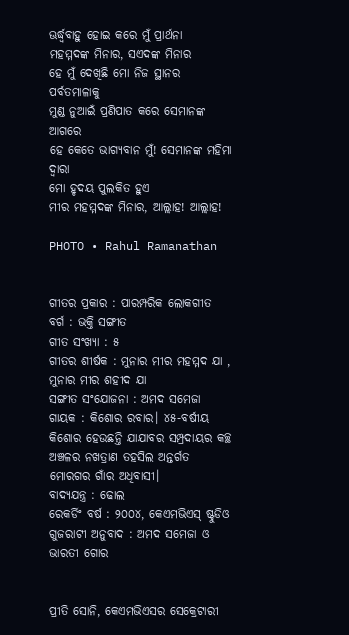ଊର୍ଦ୍ଧ୍ଵବାହୁ ହୋଇ କରେ ମୁଁ ପ୍ରାର୍ଥନା
ମହମ୍ମଦଙ୍କ ମିନାର, ସଏଦଙ୍କ ମିନାର
ହେ ମୁଁ ଦେଖିଛି ମୋ ନିଜ ସ୍ଥାନର ପର୍ବତମାଳାକୁ
ମୁଣ୍ଡ ନୁଆଇଁ ପ୍ରଣିପାତ କରେ ସେମାନଙ୍କ ଆଗରେ
ହେ କେତେ ଭାଗ୍ୟବାନ ମୁଁ! ସେମାନଙ୍କ ମହିମା ଦ୍ଵାରା
ମୋ ହୃଦୟ ପୁଲକିତ ହୁଏ
ମୀର ମହମ୍ମଦଙ୍କ ମିନାର, ଆଲ୍ଲାହ! ଆଲ୍ଲାହ!

PHOTO • Rahul Ramanathan


ଗୀତର ପ୍ରକାର : ପାରମ୍ପରିକ ଲୋକଗୀତ
ବର୍ଗ : ଭକ୍ତି ସଙ୍ଗୀତ
ଗୀତ ସଂଖ୍ୟା : ୫
ଗୀତର ଶୀର୍ଷକ : ମୁନାର ମୀର ମହମ୍ମଦ ଯା , ମୁନାର ମୀର ଶହୀଦ ଯା
ସଙ୍ଗୀତ ସଂଯୋଜନା : ଅମଦ ସମେଜା
ଗାୟକ : କିଶୋର ରବାର। ୪୫-ବର୍ଷୀୟ କିଶୋର ହେଉଛନ୍ତି ଯାଯାବର ସମ୍ପ୍ରଦାୟର କଚ୍ଛ ଅଞ୍ଚଳର ନଖତ୍ରାଣ ତହସିଲ ଅନ୍ତର୍ଗତ ମୋରଗର ଗାଁର ଅଧିବାସୀ।
ବାଦ୍ୟଯନ୍ତ୍ର : ଢୋଲ
ରେକର୍ଡିଂ ବର୍ଷ : ୨୦୦୪, କେଏମଭିଏସ୍ ଷ୍ଟୁଡିଓ
ଗୁଜରାଟୀ ଅନୁବାଦ : ଅମଦ ସମେଜା ଓ ଭାରତୀ ଗୋର


ପ୍ରୀତି ସୋନି, କେଏମଭିଏସର ସେକ୍ରେଟାରୀ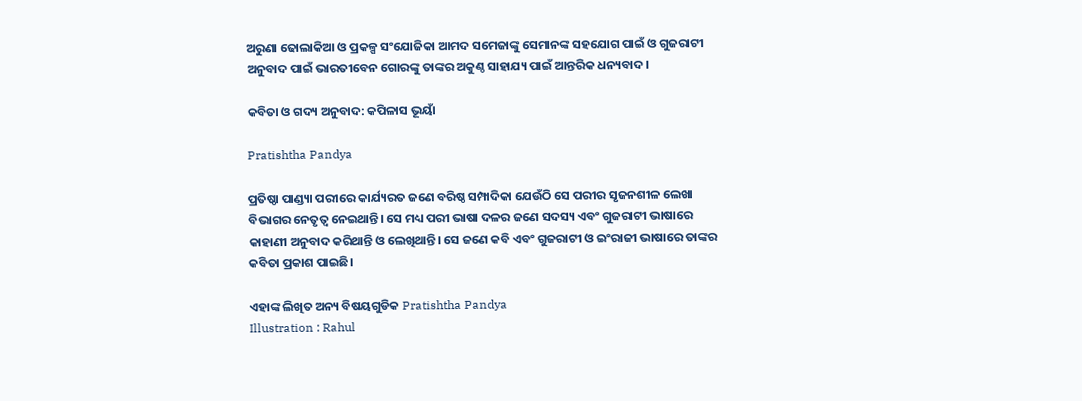ଅରୁଣା ଢୋଲାକିଆ ଓ ପ୍ରକଳ୍ପ ସଂଯୋଜିକା ଆମଦ ସମେଜାଙ୍କୁ ସେମାନଙ୍କ ସହଯୋଗ ପାଇଁ ଓ ଗୁଜରାଟୀ ଅନୁବାଦ ପାଇଁ ଭାରତୀବେନ ଗୋରଙ୍କୁ ତାଙ୍କର ଅକୁଣ୍ଠ ସାହାଯ୍ୟ ପାଇଁ ଆନ୍ତରିକ ଧନ୍ୟବାଦ।

କବିତା ଓ ଗଦ୍ୟ ଅନୁବାଦ: କପିଳାସ ଭୂୟାଁ

Pratishtha Pandya

ପ୍ରତିଷ୍ଠା ପାଣ୍ଡ୍ୟା ପରୀରେ କାର୍ଯ୍ୟରତ ଜଣେ ବରିଷ୍ଠ ସମ୍ପାଦିକା ଯେଉଁଠି ସେ ପରୀର ସୃଜନଶୀଳ ଲେଖା ବିଭାଗର ନେତୃତ୍ୱ ନେଇଥାନ୍ତି। ସେ ମଧ୍ୟ ପରୀ ଭାଷା ଦଳର ଜଣେ ସଦସ୍ୟ ଏବଂ ଗୁଜରାଟୀ ଭାଷାରେ କାହାଣୀ ଅନୁବାଦ କରିଥାନ୍ତି ଓ ଲେଖିଥାନ୍ତି। ସେ ଜଣେ କବି ଏବଂ ଗୁଜରାଟୀ ଓ ଇଂରାଜୀ ଭାଷାରେ ତାଙ୍କର କବିତା ପ୍ରକାଶ ପାଇଛି।

ଏହାଙ୍କ ଲିଖିତ ଅନ୍ୟ ବିଷୟଗୁଡିକ Pratishtha Pandya
Illustration : Rahul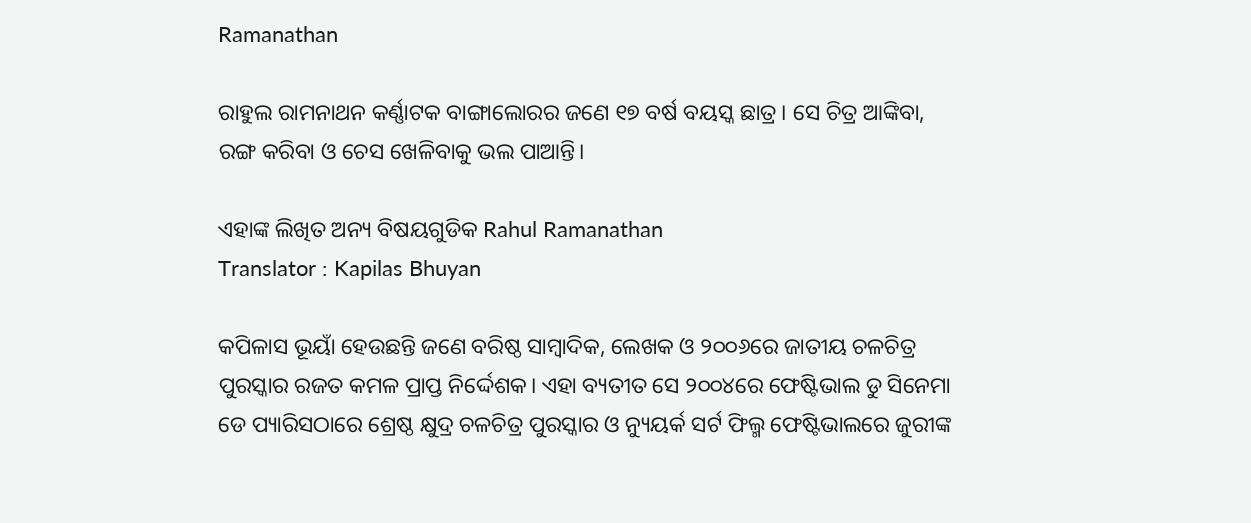Ramanathan

ରାହୁଲ ରାମନାଥନ କର୍ଣ୍ଣାଟକ ବାଙ୍ଗାଲୋରର ଜଣେ ୧୭ ବର୍ଷ ବୟସ୍କ ଛାତ୍ର। ସେ ଚିତ୍ର ଆଙ୍କିବା, ରଙ୍ଗ କରିବା ଓ ଚେସ ଖେଳିବାକୁ ଭଲ ପାଆନ୍ତି।

ଏହାଙ୍କ ଲିଖିତ ଅନ୍ୟ ବିଷୟଗୁଡିକ Rahul Ramanathan
Translator : Kapilas Bhuyan

କପିଳାସ ଭୂୟାଁ ହେଉଛନ୍ତି ଜଣେ ବରିଷ୍ଠ ସାମ୍ବାଦିକ, ଲେଖକ ଓ ୨୦୦୬ରେ ଜାତୀୟ ଚଳଚିତ୍ର ପୁରସ୍କାର ରଜତ କମଳ ପ୍ରାପ୍ତ ନିର୍ଦ୍ଦେଶକ। ଏହା ବ୍ୟତୀତ ସେ ୨୦୦୪ରେ ଫେଷ୍ଟିଭାଲ ଡୁ ସିନେମା ଡେ ପ୍ୟାରିସଠାରେ ଶ୍ରେଷ୍ଠ କ୍ଷୁଦ୍ର ଚଳଚିତ୍ର ପୁରସ୍କାର ଓ ନ୍ୟୁୟର୍କ ସର୍ଟ ଫିଲ୍ମ ଫେଷ୍ଟିଭାଲରେ ଜୁରୀଙ୍କ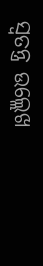ସ୍ୱତନ୍ତ୍ର ଉଲ୍ଲେଖ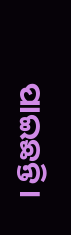ପାଇଛନ୍ତି।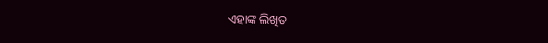ଏହାଙ୍କ ଲିଖିତ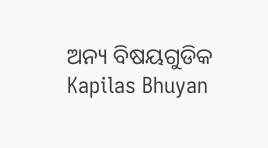ଅନ୍ୟ ବିଷୟଗୁଡିକ Kapilas Bhuyan